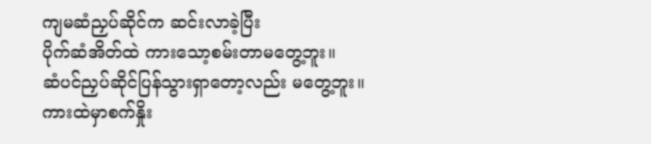ကျမဆံညှပ်ဆိုင်က ဆင်းလာခဲ့ပြီး
ပိုက်ဆံအိတ်ထဲ ကားသော့စမ်းတာမတွေ့ဘူး။
ဆံပင်ညှပ်ဆိုင်ပြန်သွားရှာတော့လည်း မတွေ့ဘူး။
ကားထဲမှာစက်နှိုး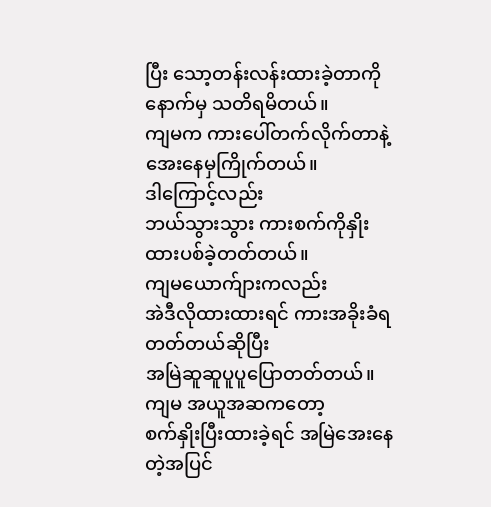ပြီး သော့တန်းလန်းထားခဲ့တာကို
နောက်မှ သတိရမိတယ်။
ကျမက ကားပေါ်တက်လိုက်တာနဲ့
အေးနေမှကြိုက်တယ်။
ဒါကြောင့်လည်း
ဘယ်သွားသွား ကားစက်ကိုနှိုးထားပစ်ခဲ့တတ်တယ်။
ကျမယောက်ျားကလည်း
အဲဒီလိုထားထားရင် ကားအခိုးခံရတတ်တယ်ဆိုပြီး
အမြဲဆူဆူပူပူပြောတတ်တယ်။
ကျမ အယူအဆကတော့
စက်နှိုးပြီးထားခဲ့ရင် အမြဲအေးနေတဲ့အပြင်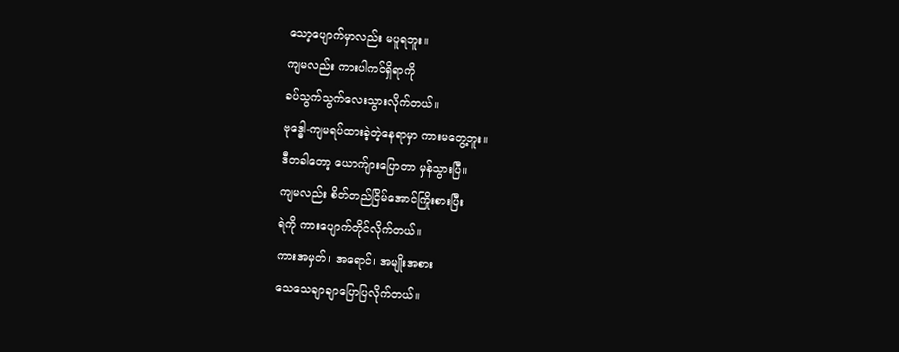သော့ပျောက်မှာလည်း မပူရဘူး။
ကျမလည်း ကားပါကင်ရှိရာကို
ခပ်သွက်သွက်လေးသွားလိုက်တယ်။
ဗုဒ္ဓေါ-ကျမရပ်ထားခဲ့တဲ့နေရာမှာ ကားမတွေ့ဘူး။
ဒီတခါတော့ ယောက်ျားပြောတာ မှန်သွားပြီ။
ကျမလည်း စိတ်တည်ငြိမ်အောင်ကြိုးစားပြီး
ရဲကို ကားပျောက်တိုင်လိုက်တယ်။
ကားအမှတ်၊ အရောင်၊ အမျိုးအစား
သေသေချာချာပြောပြလိုက်တယ်။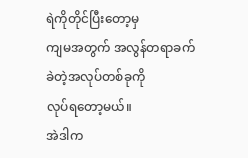ရဲကိုတိုင်ပြီးတော့မှ
ကျမအတွက် အလွန်တရာခက်ခဲတဲ့အလုပ်တစ်ခုကို
လုပ်ရတော့မယ်။
အဲဒါက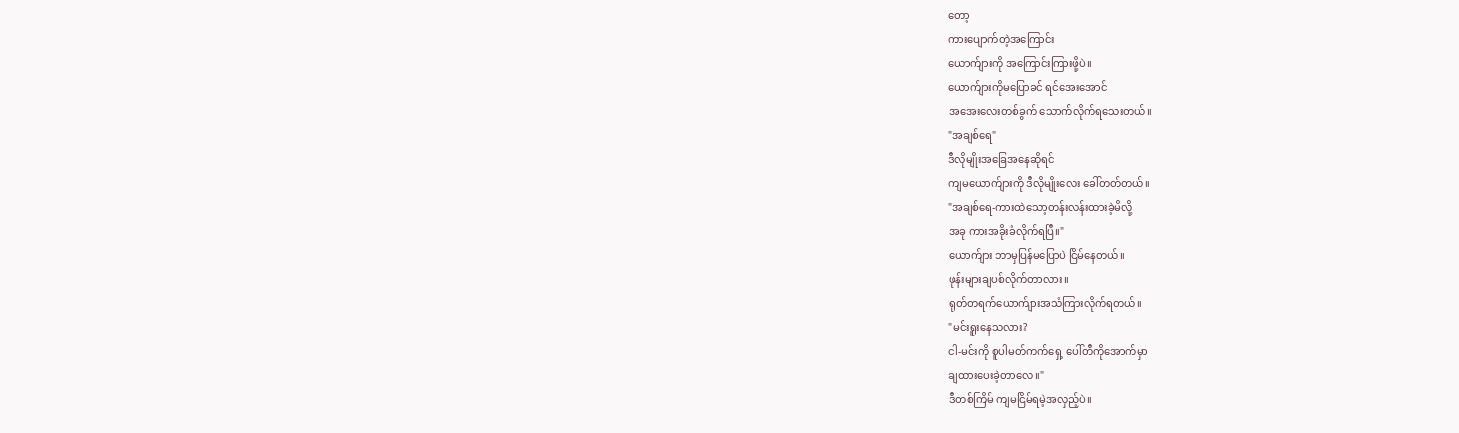တော့
ကားပျောက်တဲ့အကြောင်း
ယောက်ျားကို အကြောင်းကြားဖို့ပဲ။
ယောက်ျားကိုမပြောခင် ရင်အေးအောင်
အအေးလေးတစ်ခွက် သောက်လိုက်ရသေးတယ်။
"အချစ်ရေ"
ဒီလိုမျိုးအခြေအနေဆိုရင်
ကျမယောက်ျားကို ဒီလိုမျိုးလေး ခေါ်တတ်တယ်။
"အချစ်ရေ-ကားထဲသော့တန်းလန်းထားခဲ့မိလို့
အခု ကားအခိုးခံလိုက်ရပြီ။"
ယောက်ျား ဘာမှပြန်မပြောပဲ ငြိမ်နေတယ်။
ဖုန်းများချပစ်လိုက်တာလား။
ရုတ်တရက်ယောက်ျားအသံကြားလိုက်ရတယ်။
"မင်းရူးနေသလား?
ငါ-မင်းကို စူပါမတ်ကက်ရှေ့ ပေါ်တီကိုအောက်မှာ
ချထားပေးခဲ့တာလေ။"
ဒီတစ်ကြိမ် ကျမငြိမ်ရမဲ့အလှည့်ပဲ။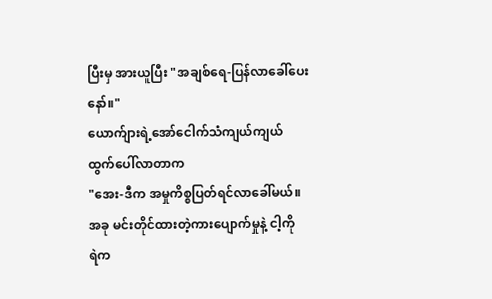ပြီးမှ အားယူပြီး "အချစ်ရေ-ပြန်လာခေါ်ပေးနော်။"
ယောက်ျားရဲ့အော်ငေါက်သံကျယ်ကျယ်
ထွက်ပေါ်လာတာက
"အေး-ဒီက အမှုကိစ္စပြတ်ရင်လာခေါ်မယ်။
အခု မင်းတိုင်ထားတဲ့ကားပျောက်မှုနဲ့ ငါ့ကို
ရဲက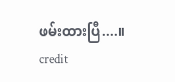ဖမ်းထားပြီ....။
credit